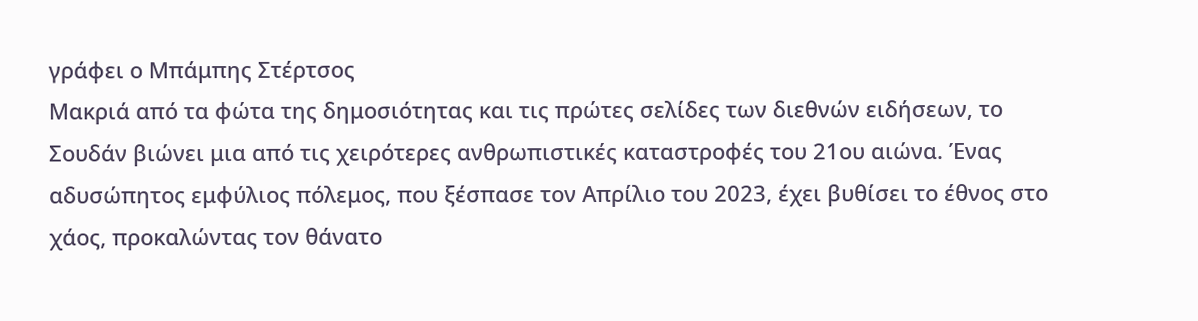γράφει ο Μπάμπης Στέρτσος
Μακριά από τα φώτα της δημοσιότητας και τις πρώτες σελίδες των διεθνών ειδήσεων, το Σουδάν βιώνει μια από τις χειρότερες ανθρωπιστικές καταστροφές του 21ου αιώνα. Ένας αδυσώπητος εμφύλιος πόλεμος, που ξέσπασε τον Απρίλιο του 2023, έχει βυθίσει το έθνος στο χάος, προκαλώντας τον θάνατο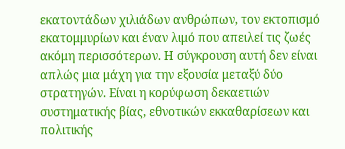εκατοντάδων χιλιάδων ανθρώπων, τον εκτοπισμό εκατομμυρίων και έναν λιμό που απειλεί τις ζωές ακόμη περισσότερων. Η σύγκρουση αυτή δεν είναι απλώς μια μάχη για την εξουσία μεταξύ δύο στρατηγών. Είναι η κορύφωση δεκαετιών συστηματικής βίας, εθνοτικών εκκαθαρίσεων και πολιτικής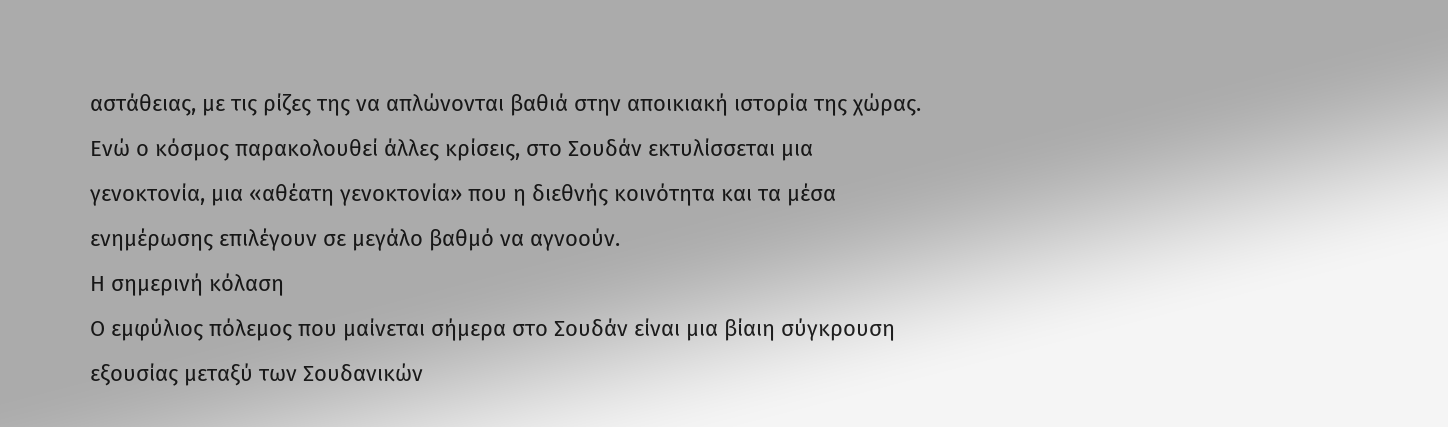αστάθειας, με τις ρίζες της να απλώνονται βαθιά στην αποικιακή ιστορία της χώρας. Ενώ ο κόσμος παρακολουθεί άλλες κρίσεις, στο Σουδάν εκτυλίσσεται μια γενοκτονία, μια «αθέατη γενοκτονία» που η διεθνής κοινότητα και τα μέσα ενημέρωσης επιλέγουν σε μεγάλο βαθμό να αγνοούν.
Η σημερινή κόλαση
Ο εμφύλιος πόλεμος που μαίνεται σήμερα στο Σουδάν είναι μια βίαιη σύγκρουση εξουσίας μεταξύ των Σουδανικών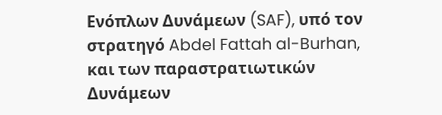Ενόπλων Δυνάμεων (SAF), υπό τον στρατηγό Abdel Fattah al-Burhan, και των παραστρατιωτικών Δυνάμεων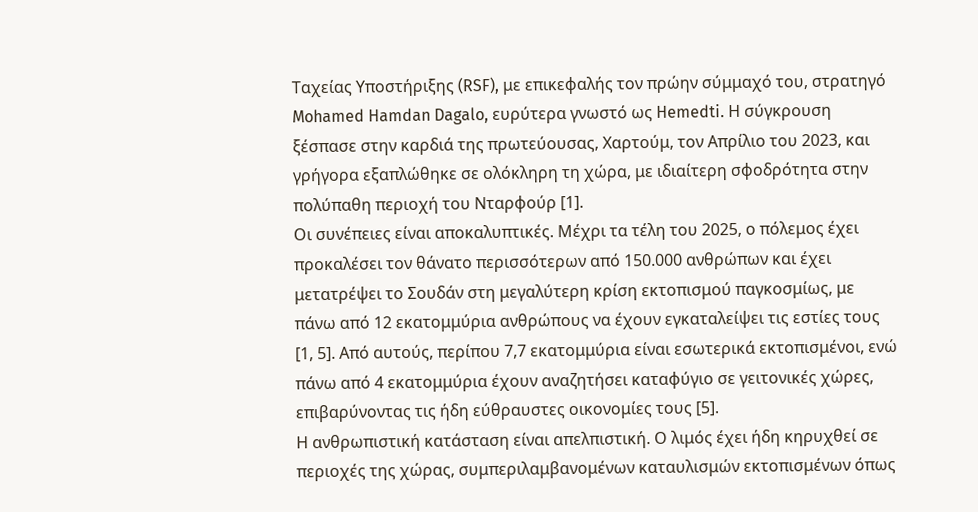Ταχείας Υποστήριξης (RSF), με επικεφαλής τον πρώην σύμμαχό του, στρατηγό Mohamed Hamdan Dagalo, ευρύτερα γνωστό ως Hemedti. Η σύγκρουση ξέσπασε στην καρδιά της πρωτεύουσας, Χαρτούμ, τον Απρίλιο του 2023, και γρήγορα εξαπλώθηκε σε ολόκληρη τη χώρα, με ιδιαίτερη σφοδρότητα στην πολύπαθη περιοχή του Νταρφούρ [1].
Οι συνέπειες είναι αποκαλυπτικές. Μέχρι τα τέλη του 2025, ο πόλεμος έχει προκαλέσει τον θάνατο περισσότερων από 150.000 ανθρώπων και έχει μετατρέψει το Σουδάν στη μεγαλύτερη κρίση εκτοπισμού παγκοσμίως, με πάνω από 12 εκατομμύρια ανθρώπους να έχουν εγκαταλείψει τις εστίες τους [1, 5]. Από αυτούς, περίπου 7,7 εκατομμύρια είναι εσωτερικά εκτοπισμένοι, ενώ πάνω από 4 εκατομμύρια έχουν αναζητήσει καταφύγιο σε γειτονικές χώρες, επιβαρύνοντας τις ήδη εύθραυστες οικονομίες τους [5].
Η ανθρωπιστική κατάσταση είναι απελπιστική. Ο λιμός έχει ήδη κηρυχθεί σε περιοχές της χώρας, συμπεριλαμβανομένων καταυλισμών εκτοπισμένων όπως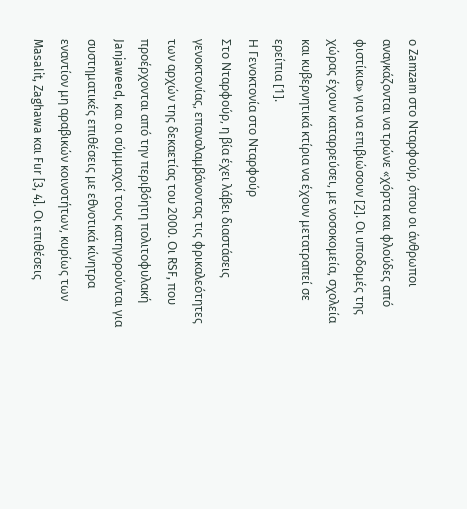ο Zamzam στο Νταρφούρ, όπου οι άνθρωποι αναγκάζονται να τρώνε «χόρτα και φλούδες από φιστίκια» για να επιβιώσουν [2]. Οι υποδομές της χώρας έχουν καταρρεύσει, με νοσοκομεία, σχολεία και κυβερνητικά κτίρια να έχουν μετατραπεί σε ερείπια [1].
Η Γενοκτονία στο Νταρφούρ
Στο Νταρφούρ, η βία έχει λάβει διαστάσεις γενοκτονίας, επαναλαμβάνοντας τις φρικαλεότητες των αρχών της δεκαετίας του 2000. Οι RSF, που προέρχονται από την περιβόητη πολιτοφυλακή Janjaweed, και οι σύμμαχοί τους κατηγορούνται για συστηματικές επιθέσεις με εθνοτικά κίνητρα εναντίον μη αραβικών κοινοτήτων, κυρίως των Masalit, Zaghawa και Fur [3, 4]. Οι επιθέσεις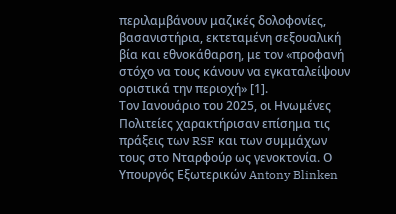περιλαμβάνουν μαζικές δολοφονίες, βασανιστήρια, εκτεταμένη σεξουαλική βία και εθνοκάθαρση, με τον «προφανή στόχο να τους κάνουν να εγκαταλείψουν οριστικά την περιοχή» [1].
Τον Ιανουάριο του 2025, οι Ηνωμένες Πολιτείες χαρακτήρισαν επίσημα τις πράξεις των RSF και των συμμάχων τους στο Νταρφούρ ως γενοκτονία. Ο Υπουργός Εξωτερικών Antony Blinken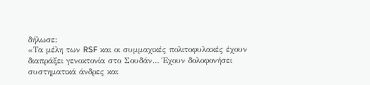δήλωσε:
«Τα μέλη των RSF και οι συμμαχικές πολιτοφυλακές έχουν διαπράξει γενοκτονία στο Σουδάν… Έχουν δολοφονήσει συστηματικά άνδρες και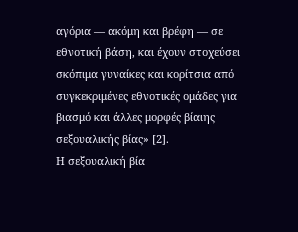αγόρια — ακόμη και βρέφη — σε εθνοτική βάση, και έχουν στοχεύσει σκόπιμα γυναίκες και κορίτσια από συγκεκριμένες εθνοτικές ομάδες για βιασμό και άλλες μορφές βίαιης σεξουαλικής βίας» [2].
Η σεξουαλική βία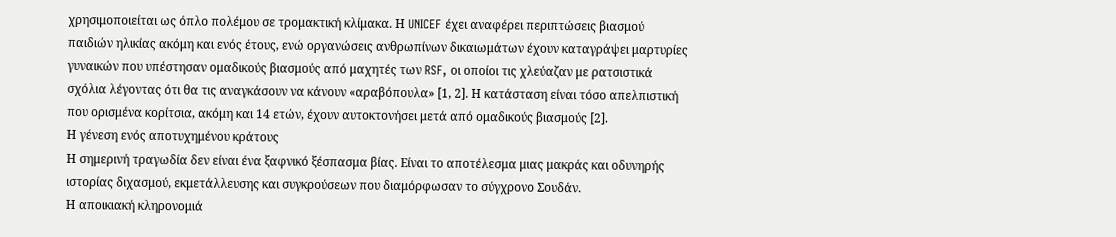χρησιμοποιείται ως όπλο πολέμου σε τρομακτική κλίμακα. Η UNICEF έχει αναφέρει περιπτώσεις βιασμού παιδιών ηλικίας ακόμη και ενός έτους, ενώ οργανώσεις ανθρωπίνων δικαιωμάτων έχουν καταγράψει μαρτυρίες γυναικών που υπέστησαν ομαδικούς βιασμούς από μαχητές των RSF, οι οποίοι τις χλεύαζαν με ρατσιστικά σχόλια λέγοντας ότι θα τις αναγκάσουν να κάνουν «αραβόπουλα» [1, 2]. Η κατάσταση είναι τόσο απελπιστική που ορισμένα κορίτσια, ακόμη και 14 ετών, έχουν αυτοκτονήσει μετά από ομαδικούς βιασμούς [2].
Η γένεση ενός αποτυχημένου κράτους
Η σημερινή τραγωδία δεν είναι ένα ξαφνικό ξέσπασμα βίας. Είναι το αποτέλεσμα μιας μακράς και οδυνηρής ιστορίας διχασμού, εκμετάλλευσης και συγκρούσεων που διαμόρφωσαν το σύγχρονο Σουδάν.
Η αποικιακή κληρονομιά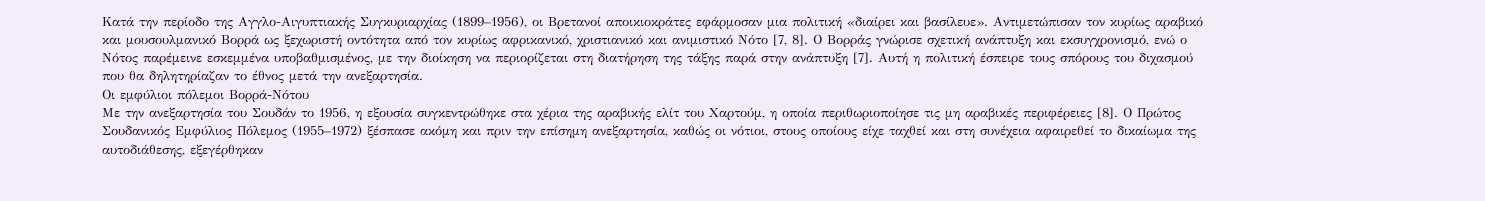Κατά την περίοδο της Αγγλο-Αιγυπτιακής Συγκυριαρχίας (1899–1956), οι Βρετανοί αποικιοκράτες εφάρμοσαν μια πολιτική «διαίρει και βασίλευε». Αντιμετώπισαν τον κυρίως αραβικό και μουσουλμανικό Βορρά ως ξεχωριστή οντότητα από τον κυρίως αφρικανικό, χριστιανικό και ανιμιστικό Νότο [7, 8]. Ο Βορράς γνώρισε σχετική ανάπτυξη και εκσυγχρονισμό, ενώ ο Νότος παρέμεινε εσκεμμένα υποβαθμισμένος, με την διοίκηση να περιορίζεται στη διατήρηση της τάξης παρά στην ανάπτυξη [7]. Αυτή η πολιτική έσπειρε τους σπόρους του διχασμού που θα δηλητηρίαζαν το έθνος μετά την ανεξαρτησία.
Οι εμφύλιοι πόλεμοι Βορρά-Νότου
Με την ανεξαρτησία του Σουδάν το 1956, η εξουσία συγκεντρώθηκε στα χέρια της αραβικής ελίτ του Χαρτούμ, η οποία περιθωριοποίησε τις μη αραβικές περιφέρειες [8]. Ο Πρώτος Σουδανικός Εμφύλιος Πόλεμος (1955–1972) ξέσπασε ακόμη και πριν την επίσημη ανεξαρτησία, καθώς οι νότιοι, στους οποίους είχε ταχθεί και στη συνέχεια αφαιρεθεί το δικαίωμα της αυτοδιάθεσης, εξεγέρθηκαν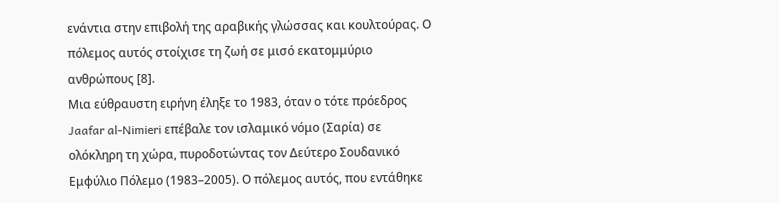ενάντια στην επιβολή της αραβικής γλώσσας και κουλτούρας. Ο πόλεμος αυτός στοίχισε τη ζωή σε μισό εκατομμύριο ανθρώπους [8].
Μια εύθραυστη ειρήνη έληξε το 1983, όταν ο τότε πρόεδρος Jaafar al-Nimieri επέβαλε τον ισλαμικό νόμο (Σαρία) σε ολόκληρη τη χώρα, πυροδοτώντας τον Δεύτερο Σουδανικό Εμφύλιο Πόλεμο (1983–2005). Ο πόλεμος αυτός, που εντάθηκε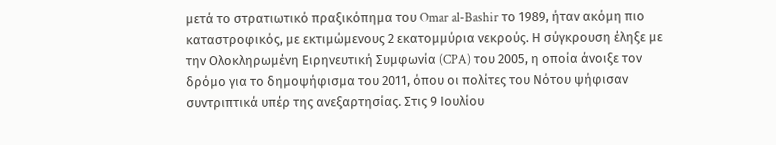μετά το στρατιωτικό πραξικόπημα του Omar al-Bashir το 1989, ήταν ακόμη πιο καταστροφικός, με εκτιμώμενους 2 εκατομμύρια νεκρούς. Η σύγκρουση έληξε με την Ολοκληρωμένη Ειρηνευτική Συμφωνία (CPA) του 2005, η οποία άνοιξε τον δρόμο για το δημοψήφισμα του 2011, όπου οι πολίτες του Νότου ψήφισαν συντριπτικά υπέρ της ανεξαρτησίας. Στις 9 Ιουλίου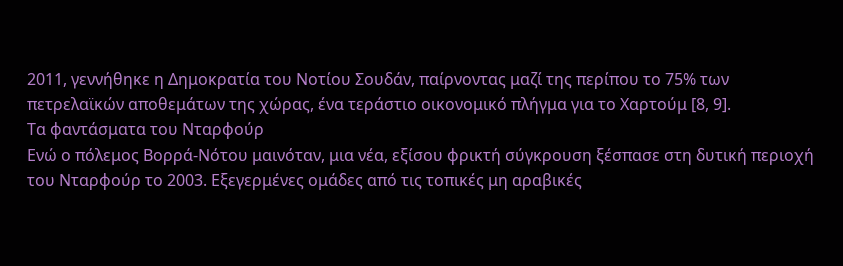2011, γεννήθηκε η Δημοκρατία του Νοτίου Σουδάν, παίρνοντας μαζί της περίπου το 75% των πετρελαϊκών αποθεμάτων της χώρας, ένα τεράστιο οικονομικό πλήγμα για το Χαρτούμ [8, 9].
Τα φαντάσματα του Νταρφούρ
Ενώ ο πόλεμος Βορρά-Νότου μαινόταν, μια νέα, εξίσου φρικτή σύγκρουση ξέσπασε στη δυτική περιοχή του Νταρφούρ το 2003. Εξεγερμένες ομάδες από τις τοπικές μη αραβικές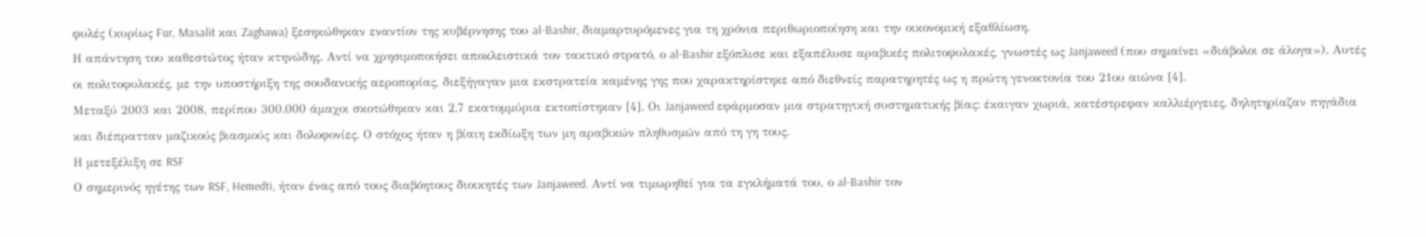φυλές (κυρίως Fur, Masalit και Zaghawa) ξεσηκώθηκαν εναντίον της κυβέρνησης του al-Bashir, διαμαρτυρόμενες για τη χρόνια περιθωριοποίηση και την οικονομική εξαθλίωση.
Η απάντηση του καθεστώτος ήταν κτηνώδης. Αντί να χρησιμοποιήσει αποκλειστικά τον τακτικό στρατό, ο al-Bashir εξόπλισε και εξαπέλυσε αραβικές πολιτοφυλακές, γνωστές ως Janjaweed (που σημαίνει «διάβολοι σε άλογα»). Αυτές οι πολιτοφυλακές, με την υποστήριξη της σουδανικής αεροπορίας, διεξήγαγαν μια εκστρατεία καμένης γης που χαρακτηρίστηκε από διεθνείς παρατηρητές ως η πρώτη γενοκτονία του 21ου αιώνα [4].
Μεταξύ 2003 και 2008, περίπου 300.000 άμαχοι σκοτώθηκαν και 2,7 εκατομμύρια εκτοπίστηκαν [4]. Οι Janjaweed εφάρμοσαν μια στρατηγική συστηματικής βίας: έκαιγαν χωριά, κατέστρεφαν καλλιέργειες, δηλητηρίαζαν πηγάδια και διέπρατταν μαζικούς βιασμούς και δολοφονίες. Ο στόχος ήταν η βίαιη εκδίωξη των μη αραβικών πληθυσμών από τη γη τους.
Η μετεξέλιξη σε RSF
Ο σημερινός ηγέτης των RSF, Hemedti, ήταν ένας από τους διαβόητους διοικητές των Janjaweed. Αντί να τιμωρηθεί για τα εγκλήματά του, ο al-Bashir τον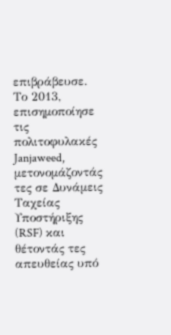επιβράβευσε. Το 2013, επισημοποίησε τις πολιτοφυλακές Janjaweed, μετονομάζοντάς τες σε Δυνάμεις Ταχείας Υποστήριξης (RSF) και θέτοντάς τες απευθείας υπό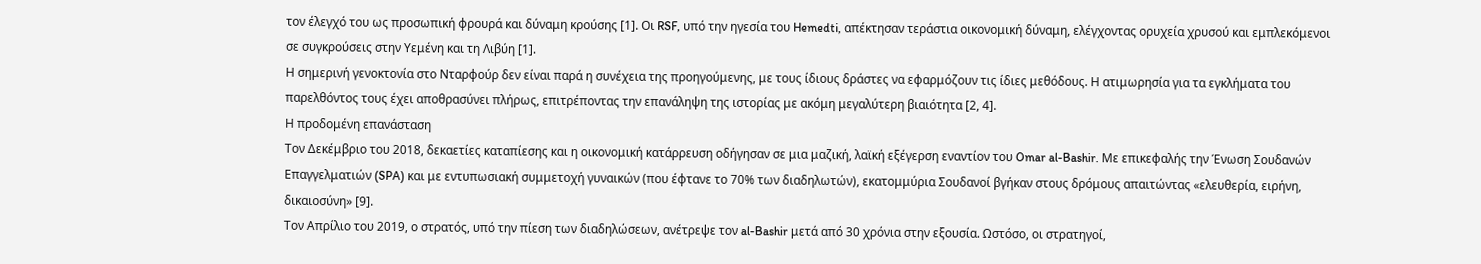τον έλεγχό του ως προσωπική φρουρά και δύναμη κρούσης [1]. Οι RSF, υπό την ηγεσία του Hemedti, απέκτησαν τεράστια οικονομική δύναμη, ελέγχοντας ορυχεία χρυσού και εμπλεκόμενοι σε συγκρούσεις στην Υεμένη και τη Λιβύη [1].
Η σημερινή γενοκτονία στο Νταρφούρ δεν είναι παρά η συνέχεια της προηγούμενης, με τους ίδιους δράστες να εφαρμόζουν τις ίδιες μεθόδους. Η ατιμωρησία για τα εγκλήματα του παρελθόντος τους έχει αποθρασύνει πλήρως, επιτρέποντας την επανάληψη της ιστορίας με ακόμη μεγαλύτερη βιαιότητα [2, 4].
Η προδομένη επανάσταση
Τον Δεκέμβριο του 2018, δεκαετίες καταπίεσης και η οικονομική κατάρρευση οδήγησαν σε μια μαζική, λαϊκή εξέγερση εναντίον του Omar al-Bashir. Με επικεφαλής την Ένωση Σουδανών Επαγγελματιών (SPA) και με εντυπωσιακή συμμετοχή γυναικών (που έφτανε το 70% των διαδηλωτών), εκατομμύρια Σουδανοί βγήκαν στους δρόμους απαιτώντας «ελευθερία, ειρήνη, δικαιοσύνη» [9].
Τον Απρίλιο του 2019, ο στρατός, υπό την πίεση των διαδηλώσεων, ανέτρεψε τον al-Bashir μετά από 30 χρόνια στην εξουσία. Ωστόσο, οι στρατηγοί,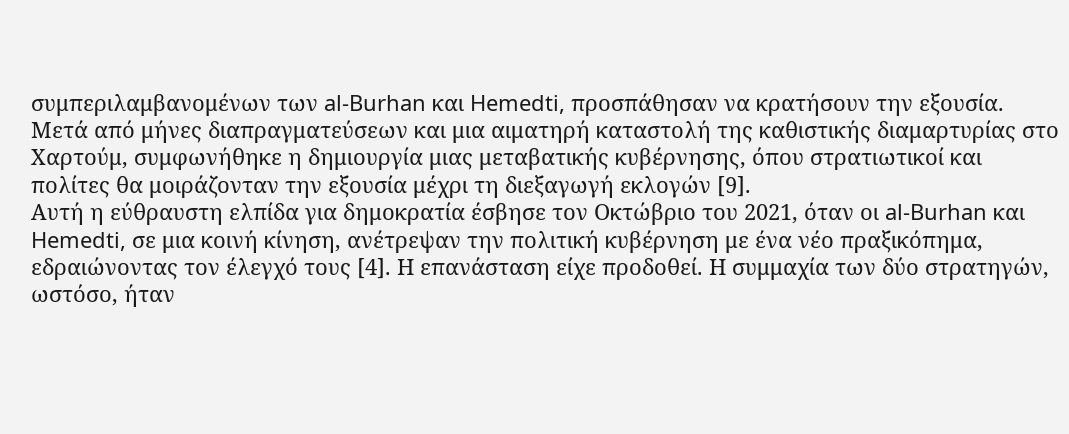συμπεριλαμβανομένων των al-Burhan και Hemedti, προσπάθησαν να κρατήσουν την εξουσία. Μετά από μήνες διαπραγματεύσεων και μια αιματηρή καταστολή της καθιστικής διαμαρτυρίας στο Χαρτούμ, συμφωνήθηκε η δημιουργία μιας μεταβατικής κυβέρνησης, όπου στρατιωτικοί και πολίτες θα μοιράζονταν την εξουσία μέχρι τη διεξαγωγή εκλογών [9].
Αυτή η εύθραυστη ελπίδα για δημοκρατία έσβησε τον Οκτώβριο του 2021, όταν οι al-Burhan και Hemedti, σε μια κοινή κίνηση, ανέτρεψαν την πολιτική κυβέρνηση με ένα νέο πραξικόπημα, εδραιώνοντας τον έλεγχό τους [4]. Η επανάσταση είχε προδοθεί. Η συμμαχία των δύο στρατηγών, ωστόσο, ήταν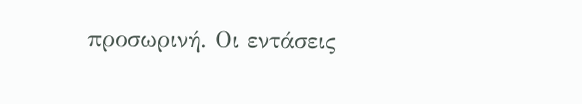προσωρινή. Οι εντάσεις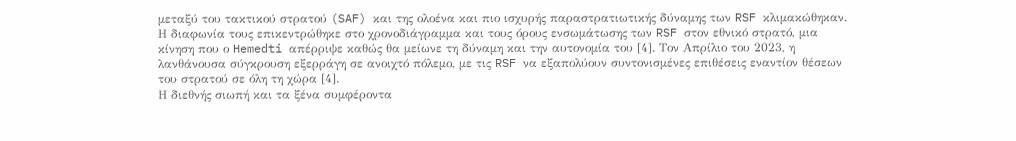μεταξύ του τακτικού στρατού (SAF) και της ολοένα και πιο ισχυρής παραστρατιωτικής δύναμης των RSF κλιμακώθηκαν. Η διαφωνία τους επικεντρώθηκε στο χρονοδιάγραμμα και τους όρους ενσωμάτωσης των RSF στον εθνικό στρατό, μια κίνηση που ο Hemedti απέρριψε καθώς θα μείωνε τη δύναμη και την αυτονομία του [4]. Τον Απρίλιο του 2023, η λανθάνουσα σύγκρουση εξερράγη σε ανοιχτό πόλεμο, με τις RSF να εξαπολύουν συντονισμένες επιθέσεις εναντίον θέσεων του στρατού σε όλη τη χώρα [4].
Η διεθνής σιωπή και τα ξένα συμφέροντα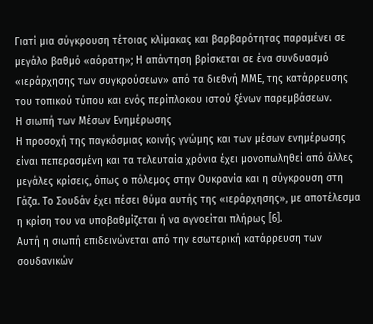Γιατί μια σύγκρουση τέτοιας κλίμακας και βαρβαρότητας παραμένει σε μεγάλο βαθμό «αόρατη»; Η απάντηση βρίσκεται σε ένα συνδυασμό «ιεράρχησης των συγκρούσεων» από τα διεθνή ΜΜΕ, της κατάρρευσης του τοπικού τύπου και ενός περίπλοκου ιστού ξένων παρεμβάσεων.
Η σιωπή των Μέσων Ενημέρωσης
Η προσοχή της παγκόσμιας κοινής γνώμης και των μέσων ενημέρωσης είναι πεπερασμένη και τα τελευταία χρόνια έχει μονοπωληθεί από άλλες μεγάλες κρίσεις, όπως ο πόλεμος στην Ουκρανία και η σύγκρουση στη Γάζα. Το Σουδάν έχει πέσει θύμα αυτής της «ιεράρχησης», με αποτέλεσμα η κρίση του να υποβαθμίζεται ή να αγνοείται πλήρως [6].
Αυτή η σιωπή επιδεινώνεται από την εσωτερική κατάρρευση των σουδανικών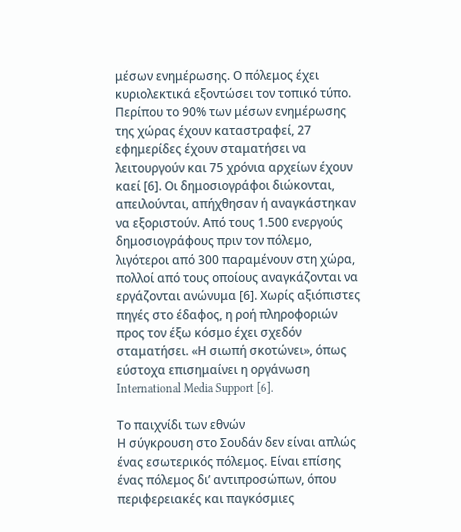μέσων ενημέρωσης. Ο πόλεμος έχει κυριολεκτικά εξοντώσει τον τοπικό τύπο. Περίπου το 90% των μέσων ενημέρωσης της χώρας έχουν καταστραφεί, 27 εφημερίδες έχουν σταματήσει να λειτουργούν και 75 χρόνια αρχείων έχουν καεί [6]. Οι δημοσιογράφοι διώκονται, απειλούνται, απήχθησαν ή αναγκάστηκαν να εξοριστούν. Από τους 1.500 ενεργούς δημοσιογράφους πριν τον πόλεμο, λιγότεροι από 300 παραμένουν στη χώρα, πολλοί από τους οποίους αναγκάζονται να εργάζονται ανώνυμα [6]. Χωρίς αξιόπιστες πηγές στο έδαφος, η ροή πληροφοριών προς τον έξω κόσμο έχει σχεδόν σταματήσει. «Η σιωπή σκοτώνει», όπως εύστοχα επισημαίνει η οργάνωση International Media Support [6].

Το παιχνίδι των εθνών
Η σύγκρουση στο Σουδάν δεν είναι απλώς ένας εσωτερικός πόλεμος. Είναι επίσης ένας πόλεμος δι’ αντιπροσώπων, όπου περιφερειακές και παγκόσμιες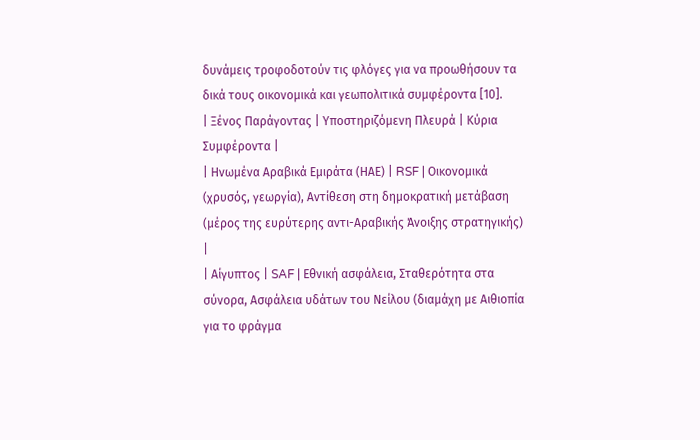δυνάμεις τροφοδοτούν τις φλόγες για να προωθήσουν τα δικά τους οικονομικά και γεωπολιτικά συμφέροντα [10].
| Ξένος Παράγοντας | Υποστηριζόμενη Πλευρά | Κύρια Συμφέροντα |
| Ηνωμένα Αραβικά Εμιράτα (ΗΑΕ) | RSF | Οικονομικά (χρυσός, γεωργία), Αντίθεση στη δημοκρατική μετάβαση (μέρος της ευρύτερης αντι-Αραβικής Άνοιξης στρατηγικής) |
| Αίγυπτος | SAF | Εθνική ασφάλεια, Σταθερότητα στα σύνορα, Ασφάλεια υδάτων του Νείλου (διαμάχη με Αιθιοπία για το φράγμα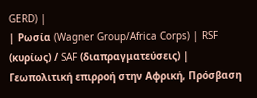GERD) |
| Ρωσία (Wagner Group/Africa Corps) | RSF (κυρίως) / SAF (διαπραγματεύσεις) | Γεωπολιτική επιρροή στην Αφρική, Πρόσβαση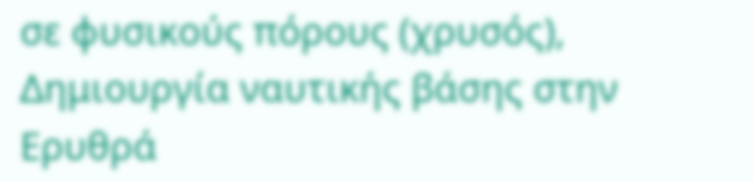σε φυσικούς πόρους (χρυσός), Δημιουργία ναυτικής βάσης στην Ερυθρά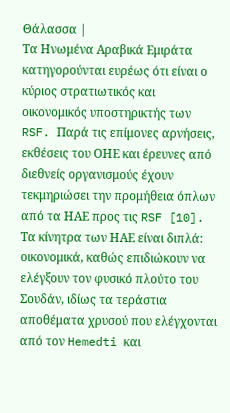Θάλασσα |
Τα Ηνωμένα Αραβικά Εμιράτα κατηγορούνται ευρέως ότι είναι ο κύριος στρατιωτικός και οικονομικός υποστηρικτής των RSF. Παρά τις επίμονες αρνήσεις, εκθέσεις του ΟΗΕ και έρευνες από διεθνείς οργανισμούς έχουν τεκμηριώσει την προμήθεια όπλων από τα ΗΑΕ προς τις RSF [10]. Τα κίνητρα των ΗΑΕ είναι διπλά: οικονομικά, καθώς επιδιώκουν να ελέγξουν τον φυσικό πλούτο του Σουδάν, ιδίως τα τεράστια αποθέματα χρυσού που ελέγχονται από τον Hemedti και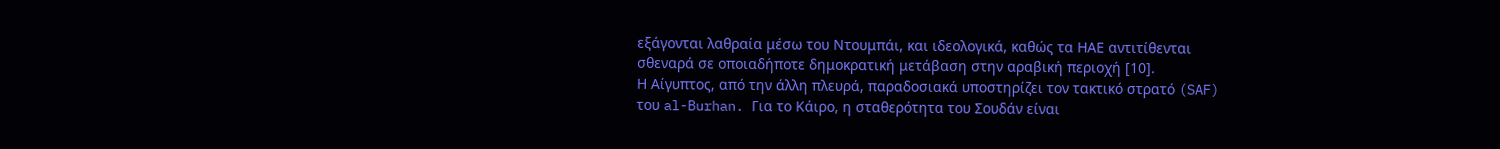εξάγονται λαθραία μέσω του Ντουμπάι, και ιδεολογικά, καθώς τα ΗΑΕ αντιτίθενται σθεναρά σε οποιαδήποτε δημοκρατική μετάβαση στην αραβική περιοχή [10].
Η Αίγυπτος, από την άλλη πλευρά, παραδοσιακά υποστηρίζει τον τακτικό στρατό (SAF) του al-Burhan. Για το Κάιρο, η σταθερότητα του Σουδάν είναι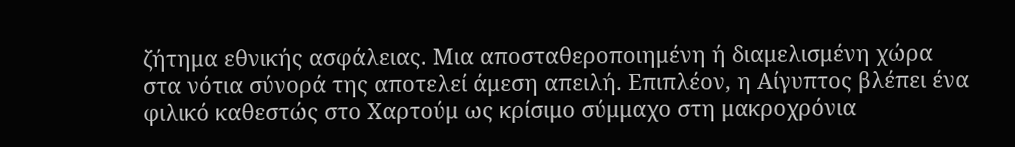ζήτημα εθνικής ασφάλειας. Μια αποσταθεροποιημένη ή διαμελισμένη χώρα στα νότια σύνορά της αποτελεί άμεση απειλή. Επιπλέον, η Αίγυπτος βλέπει ένα φιλικό καθεστώς στο Χαρτούμ ως κρίσιμο σύμμαχο στη μακροχρόνια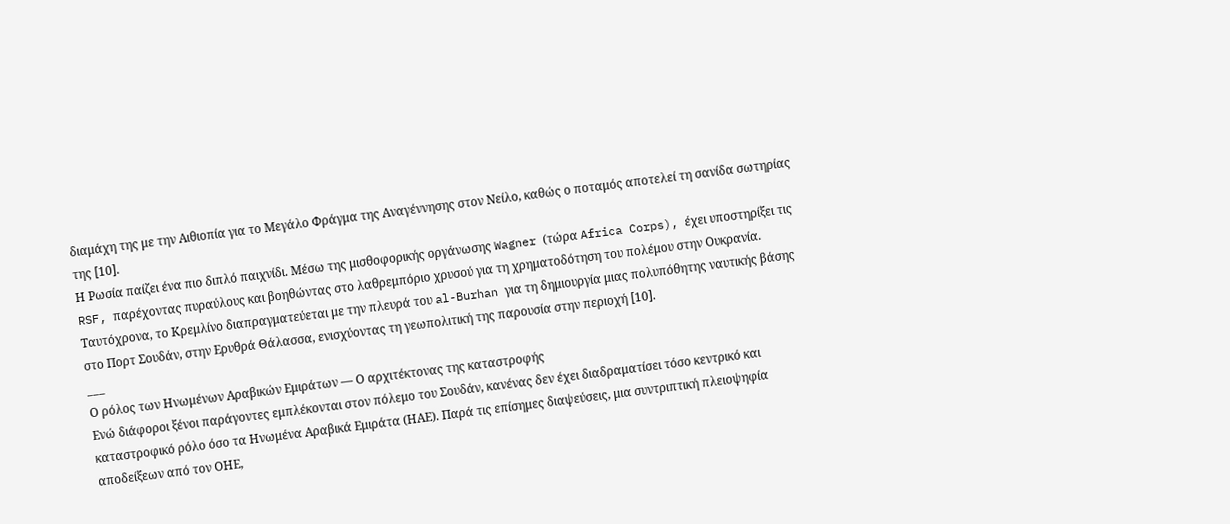διαμάχη της με την Αιθιοπία για το Μεγάλο Φράγμα της Αναγέννησης στον Νείλο, καθώς ο ποταμός αποτελεί τη σανίδα σωτηρίας της [10].
Η Ρωσία παίζει ένα πιο διπλό παιχνίδι. Μέσω της μισθοφορικής οργάνωσης Wagner (τώρα Africa Corps), έχει υποστηρίξει τις RSF, παρέχοντας πυραύλους και βοηθώντας στο λαθρεμπόριο χρυσού για τη χρηματοδότηση του πολέμου στην Ουκρανία. Ταυτόχρονα, το Κρεμλίνο διαπραγματεύεται με την πλευρά του al-Burhan για τη δημιουργία μιας πολυπόθητης ναυτικής βάσης στο Πορτ Σουδάν, στην Ερυθρά Θάλασσα, ενισχύοντας τη γεωπολιτική της παρουσία στην περιοχή [10].
___
Ο ρόλος των Ηνωμένων Αραβικών Εμιράτων — Ο αρχιτέκτονας της καταστροφής
Ενώ διάφοροι ξένοι παράγοντες εμπλέκονται στον πόλεμο του Σουδάν, κανένας δεν έχει διαδραματίσει τόσο κεντρικό και καταστροφικό ρόλο όσο τα Ηνωμένα Αραβικά Εμιράτα (ΗΑΕ). Παρά τις επίσημες διαψεύσεις, μια συντριπτική πλειοψηφία αποδείξεων από τον ΟΗΕ,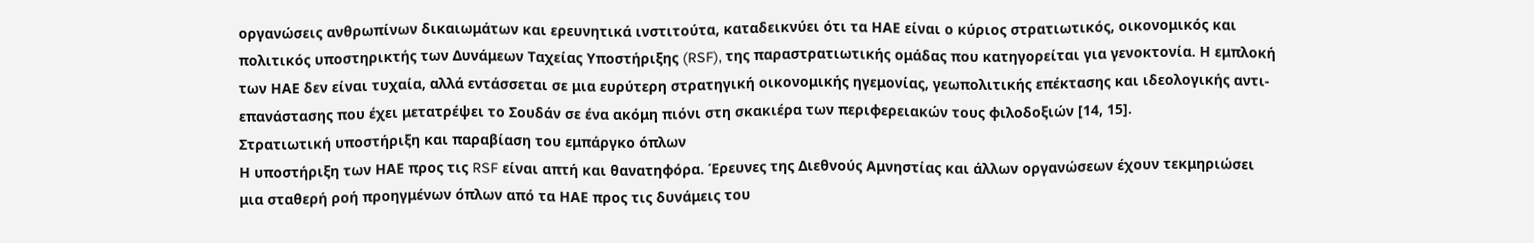οργανώσεις ανθρωπίνων δικαιωμάτων και ερευνητικά ινστιτούτα, καταδεικνύει ότι τα ΗΑΕ είναι ο κύριος στρατιωτικός, οικονομικός και πολιτικός υποστηρικτής των Δυνάμεων Ταχείας Υποστήριξης (RSF), της παραστρατιωτικής ομάδας που κατηγορείται για γενοκτονία. Η εμπλοκή των ΗΑΕ δεν είναι τυχαία, αλλά εντάσσεται σε μια ευρύτερη στρατηγική οικονομικής ηγεμονίας, γεωπολιτικής επέκτασης και ιδεολογικής αντι-επανάστασης που έχει μετατρέψει το Σουδάν σε ένα ακόμη πιόνι στη σκακιέρα των περιφερειακών τους φιλοδοξιών [14, 15].
Στρατιωτική υποστήριξη και παραβίαση του εμπάργκο όπλων
Η υποστήριξη των ΗΑΕ προς τις RSF είναι απτή και θανατηφόρα. Έρευνες της Διεθνούς Αμνηστίας και άλλων οργανώσεων έχουν τεκμηριώσει μια σταθερή ροή προηγμένων όπλων από τα ΗΑΕ προς τις δυνάμεις του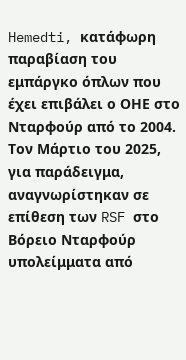Hemedti, κατάφωρη παραβίαση του εμπάργκο όπλων που έχει επιβάλει ο ΟΗΕ στο Νταρφούρ από το 2004. Τον Μάρτιο του 2025, για παράδειγμα, αναγνωρίστηκαν σε επίθεση των RSF στο Βόρειο Νταρφούρ υπολείμματα από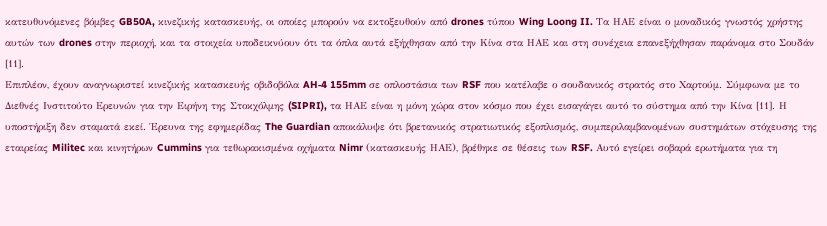κατευθυνόμενες βόμβες GB50A, κινεζικής κατασκευής, οι οποίες μπορούν να εκτοξευθούν από drones τύπου Wing Loong II. Τα ΗΑΕ είναι ο μοναδικός γνωστός χρήστης αυτών των drones στην περιοχή, και τα στοιχεία υποδεικνύουν ότι τα όπλα αυτά εξήχθησαν από την Κίνα στα ΗΑΕ και στη συνέχεια επανεξήχθησαν παράνομα στο Σουδάν [11].
Επιπλέον, έχουν αναγνωριστεί κινεζικής κατασκευής οβιδοβόλα AH‑4 155mm σε οπλοστάσια των RSF που κατέλαβε ο σουδανικός στρατός στο Χαρτούμ. Σύμφωνα με το Διεθνές Ινστιτούτο Ερευνών για την Ειρήνη της Στοκχόλμης (SIPRI), τα ΗΑΕ είναι η μόνη χώρα στον κόσμο που έχει εισαγάγει αυτό το σύστημα από την Κίνα [11]. Η υποστήριξη δεν σταματά εκεί. Έρευνα της εφημερίδας The Guardian αποκάλυψε ότι βρετανικός στρατιωτικός εξοπλισμός, συμπεριλαμβανομένων συστημάτων στόχευσης της εταιρείας Militec και κινητήρων Cummins για τεθωρακισμένα οχήματα Nimr (κατασκευής ΗΑΕ), βρέθηκε σε θέσεις των RSF. Αυτό εγείρει σοβαρά ερωτήματα για τη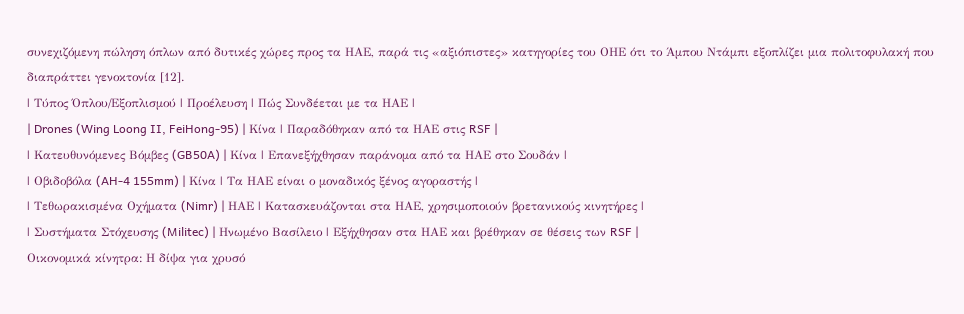συνεχιζόμενη πώληση όπλων από δυτικές χώρες προς τα ΗΑΕ, παρά τις «αξιόπιστες» κατηγορίες του ΟΗΕ ότι το Άμπου Ντάμπι εξοπλίζει μια πολιτοφυλακή που διαπράττει γενοκτονία [12].
| Τύπος Όπλου/Εξοπλισμού | Προέλευση | Πώς Συνδέεται με τα ΗΑΕ |
| Drones (Wing Loong II, FeiHong-95) | Κίνα | Παραδόθηκαν από τα ΗΑΕ στις RSF |
| Κατευθυνόμενες Βόμβες (GB50A) | Κίνα | Επανεξήχθησαν παράνομα από τα ΗΑΕ στο Σουδάν |
| Οβιδοβόλα (AH‑4 155mm) | Κίνα | Τα ΗΑΕ είναι ο μοναδικός ξένος αγοραστής |
| Τεθωρακισμένα Οχήματα (Nimr) | ΗΑΕ | Κατασκευάζονται στα ΗΑΕ, χρησιμοποιούν βρετανικούς κινητήρες |
| Συστήματα Στόχευσης (Militec) | Ηνωμένο Βασίλειο | Εξήχθησαν στα ΗΑΕ και βρέθηκαν σε θέσεις των RSF |
Οικονομικά κίνητρα: Η δίψα για χρυσό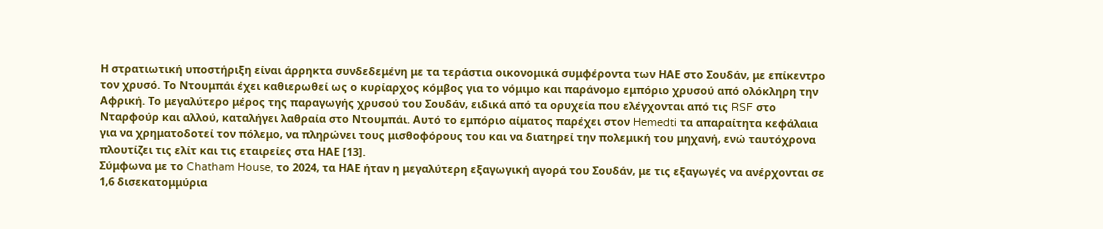Η στρατιωτική υποστήριξη είναι άρρηκτα συνδεδεμένη με τα τεράστια οικονομικά συμφέροντα των ΗΑΕ στο Σουδάν, με επίκεντρο τον χρυσό. Το Ντουμπάι έχει καθιερωθεί ως ο κυρίαρχος κόμβος για το νόμιμο και παράνομο εμπόριο χρυσού από ολόκληρη την Αφρική. Το μεγαλύτερο μέρος της παραγωγής χρυσού του Σουδάν, ειδικά από τα ορυχεία που ελέγχονται από τις RSF στο Νταρφούρ και αλλού, καταλήγει λαθραία στο Ντουμπάι. Αυτό το εμπόριο αίματος παρέχει στον Hemedti τα απαραίτητα κεφάλαια για να χρηματοδοτεί τον πόλεμο, να πληρώνει τους μισθοφόρους του και να διατηρεί την πολεμική του μηχανή, ενώ ταυτόχρονα πλουτίζει τις ελίτ και τις εταιρείες στα ΗΑΕ [13].
Σύμφωνα με το Chatham House, το 2024, τα ΗΑΕ ήταν η μεγαλύτερη εξαγωγική αγορά του Σουδάν, με τις εξαγωγές να ανέρχονται σε 1,6 δισεκατομμύρια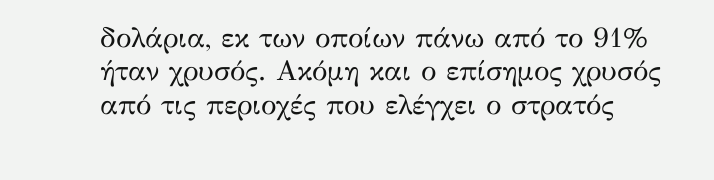δολάρια, εκ των οποίων πάνω από το 91% ήταν χρυσός. Ακόμη και ο επίσημος χρυσός από τις περιοχές που ελέγχει ο στρατός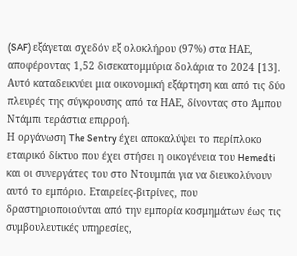(SAF) εξάγεται σχεδόν εξ ολοκλήρου (97%) στα ΗΑΕ, αποφέροντας 1,52 δισεκατομμύρια δολάρια το 2024 [13]. Αυτό καταδεικνύει μια οικονομική εξάρτηση και από τις δύο πλευρές της σύγκρουσης από τα ΗΑΕ, δίνοντας στο Άμπου Ντάμπι τεράστια επιρροή.
Η οργάνωση The Sentry έχει αποκαλύψει το περίπλοκο εταιρικό δίκτυο που έχει στήσει η οικογένεια του Hemedti και οι συνεργάτες του στο Ντουμπάι για να διευκολύνουν αυτό το εμπόριο. Εταιρείες-βιτρίνες, που δραστηριοποιούνται από την εμπορία κοσμημάτων έως τις συμβουλευτικές υπηρεσίες,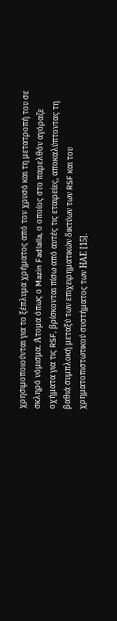χρησιμοποιούνται για το ξέπλυμα χρήματος από τον χρυσό και τη μετατροπή του σε σκληρό νόμισμα. Άτομα όπως ο Mazin Fadlalla, ο οποίος στο παρελθόν αγόραζε οχήματα για τις RSF, βρίσκονται πίσω από αυτές τις εταιρείες, αποκαλύπτοντας τη βαθιά συμπλοκή μεταξύ των επιχειρηματικών δικτύων των RSF και του χρηματοπιστωτικού συστήματος των ΗΑΕ [15].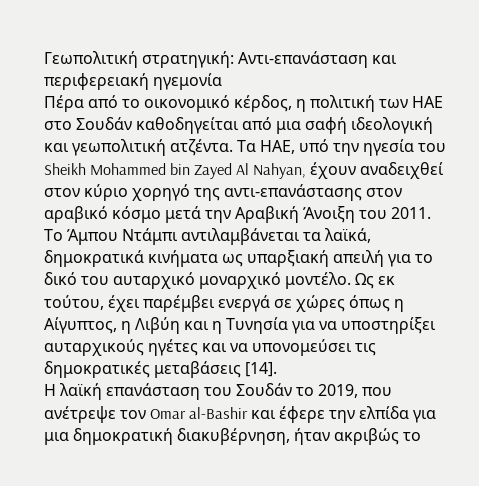Γεωπολιτική στρατηγική: Αντι-επανάσταση και περιφερειακή ηγεμονία
Πέρα από το οικονομικό κέρδος, η πολιτική των ΗΑΕ στο Σουδάν καθοδηγείται από μια σαφή ιδεολογική και γεωπολιτική ατζέντα. Τα ΗΑΕ, υπό την ηγεσία του Sheikh Mohammed bin Zayed Al Nahyan, έχουν αναδειχθεί στον κύριο χορηγό της αντι-επανάστασης στον αραβικό κόσμο μετά την Αραβική Άνοιξη του 2011. Το Άμπου Ντάμπι αντιλαμβάνεται τα λαϊκά, δημοκρατικά κινήματα ως υπαρξιακή απειλή για το δικό του αυταρχικό μοναρχικό μοντέλο. Ως εκ τούτου, έχει παρέμβει ενεργά σε χώρες όπως η Αίγυπτος, η Λιβύη και η Τυνησία για να υποστηρίξει αυταρχικούς ηγέτες και να υπονομεύσει τις δημοκρατικές μεταβάσεις [14].
Η λαϊκή επανάσταση του Σουδάν το 2019, που ανέτρεψε τον Omar al-Bashir και έφερε την ελπίδα για μια δημοκρατική διακυβέρνηση, ήταν ακριβώς το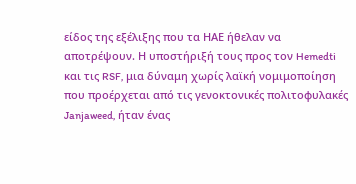είδος της εξέλιξης που τα ΗΑΕ ήθελαν να αποτρέψουν. Η υποστήριξή τους προς τον Hemedti και τις RSF, μια δύναμη χωρίς λαϊκή νομιμοποίηση που προέρχεται από τις γενοκτονικές πολιτοφυλακές Janjaweed, ήταν ένας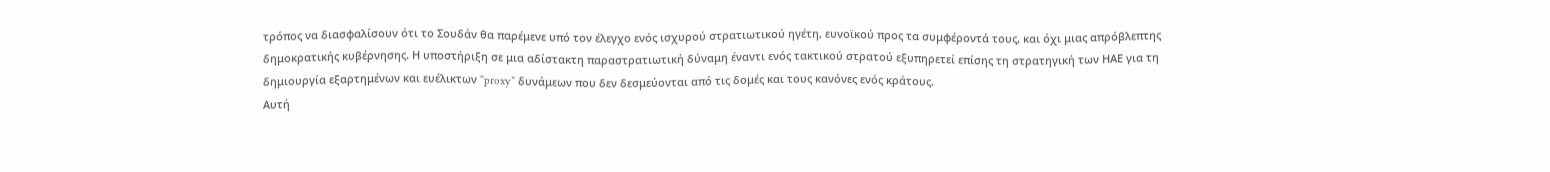τρόπος να διασφαλίσουν ότι το Σουδάν θα παρέμενε υπό τον έλεγχο ενός ισχυρού στρατιωτικού ηγέτη, ευνοϊκού προς τα συμφέροντά τους, και όχι μιας απρόβλεπτης δημοκρατικής κυβέρνησης. Η υποστήριξη σε μια αδίστακτη παραστρατιωτική δύναμη έναντι ενός τακτικού στρατού εξυπηρετεί επίσης τη στρατηγική των ΗΑΕ για τη δημιουργία εξαρτημένων και ευέλικτων “proxy” δυνάμεων που δεν δεσμεύονται από τις δομές και τους κανόνες ενός κράτους.
Αυτή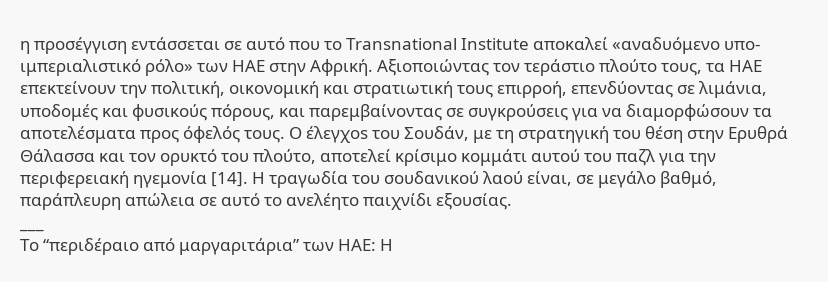η προσέγγιση εντάσσεται σε αυτό που το Transnational Institute αποκαλεί «αναδυόμενο υπο-ιμπεριαλιστικό ρόλο» των ΗΑΕ στην Αφρική. Αξιοποιώντας τον τεράστιο πλούτο τους, τα ΗΑΕ επεκτείνουν την πολιτική, οικονομική και στρατιωτική τους επιρροή, επενδύοντας σε λιμάνια, υποδομές και φυσικούς πόρους, και παρεμβαίνοντας σε συγκρούσεις για να διαμορφώσουν τα αποτελέσματα προς όφελός τους. Ο έλεγχos του Σουδάν, με τη στρατηγική του θέση στην Ερυθρά Θάλασσα και τον ορυκτό του πλούτο, αποτελεί κρίσιμο κομμάτι αυτού του παζλ για την περιφερειακή ηγεμονία [14]. Η τραγωδία του σουδανικού λαού είναι, σε μεγάλο βαθμό, παράπλευρη απώλεια σε αυτό το ανελέητο παιχνίδι εξουσίας.
___
Το “περιδέραιο από μαργαριτάρια” των ΗΑΕ: Η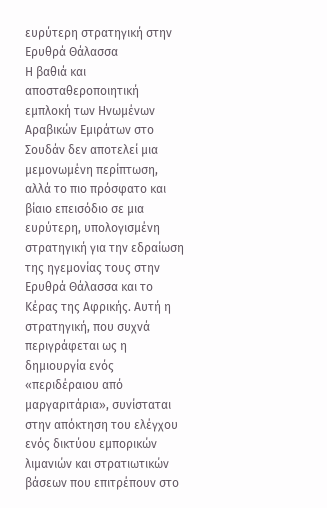ευρύτερη στρατηγική στην Ερυθρά Θάλασσα
Η βαθιά και αποσταθεροποιητική εμπλοκή των Ηνωμένων Αραβικών Εμιράτων στο Σουδάν δεν αποτελεί μια μεμονωμένη περίπτωση, αλλά το πιο πρόσφατο και βίαιο επεισόδιο σε μια ευρύτερη, υπολογισμένη στρατηγική για την εδραίωση της ηγεμονίας τους στην Ερυθρά Θάλασσα και το Κέρας της Αφρικής. Αυτή η στρατηγική, που συχνά περιγράφεται ως η δημιουργία ενός «περιδέραιου από μαργαριτάρια», συνίσταται στην απόκτηση του ελέγχου ενός δικτύου εμπορικών λιμανιών και στρατιωτικών βάσεων που επιτρέπουν στο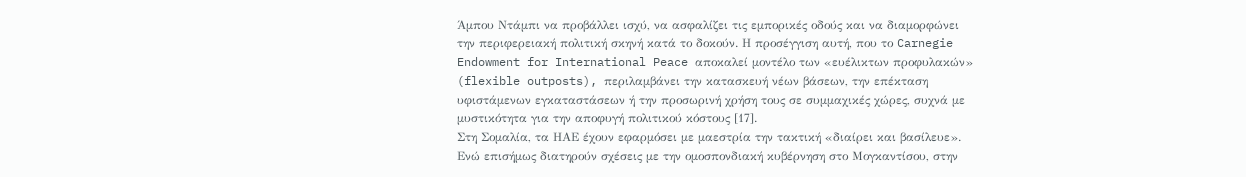Άμπου Ντάμπι να προβάλλει ισχύ, να ασφαλίζει τις εμπορικές οδούς και να διαμορφώνει την περιφερειακή πολιτική σκηνή κατά το δοκούν. Η προσέγγιση αυτή, που το Carnegie Endowment for International Peace αποκαλεί μοντέλο των «ευέλικτων προφυλακών» (flexible outposts), περιλαμβάνει την κατασκευή νέων βάσεων, την επέκταση υφιστάμενων εγκαταστάσεων ή την προσωρινή χρήση τους σε συμμαχικές χώρες, συχνά με μυστικότητα για την αποφυγή πολιτικού κόστους [17].
Στη Σομαλία, τα ΗΑΕ έχουν εφαρμόσει με μαεστρία την τακτική «διαίρει και βασίλευε». Ενώ επισήμως διατηρούν σχέσεις με την ομοσπονδιακή κυβέρνηση στο Μογκαντίσου, στην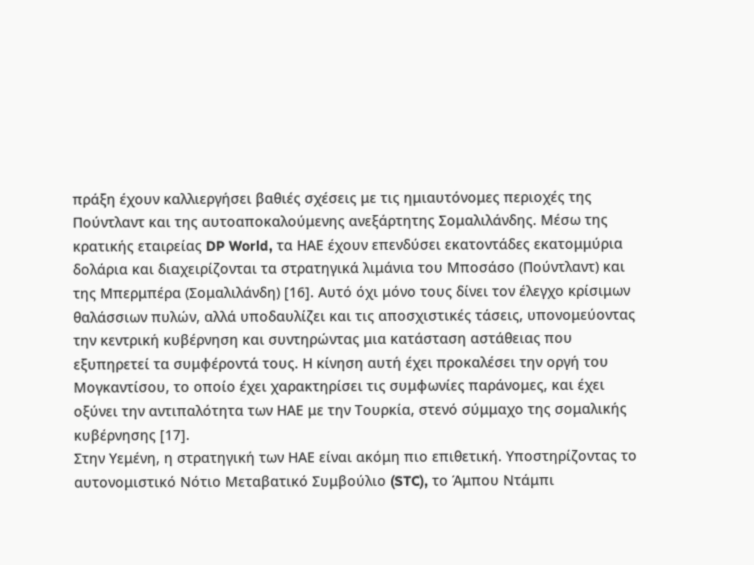πράξη έχουν καλλιεργήσει βαθιές σχέσεις με τις ημιαυτόνομες περιοχές της Πούντλαντ και της αυτοαποκαλούμενης ανεξάρτητης Σομαλιλάνδης. Μέσω της κρατικής εταιρείας DP World, τα ΗΑΕ έχουν επενδύσει εκατοντάδες εκατομμύρια δολάρια και διαχειρίζονται τα στρατηγικά λιμάνια του Μποσάσο (Πούντλαντ) και της Μπερμπέρα (Σομαλιλάνδη) [16]. Αυτό όχι μόνο τους δίνει τον έλεγχο κρίσιμων θαλάσσιων πυλών, αλλά υποδαυλίζει και τις αποσχιστικές τάσεις, υπονομεύοντας την κεντρική κυβέρνηση και συντηρώντας μια κατάσταση αστάθειας που εξυπηρετεί τα συμφέροντά τους. Η κίνηση αυτή έχει προκαλέσει την οργή του Μογκαντίσου, το οποίο έχει χαρακτηρίσει τις συμφωνίες παράνομες, και έχει οξύνει την αντιπαλότητα των ΗΑΕ με την Τουρκία, στενό σύμμαχο της σομαλικής κυβέρνησης [17].
Στην Υεμένη, η στρατηγική των ΗΑΕ είναι ακόμη πιο επιθετική. Υποστηρίζοντας το αυτονομιστικό Νότιο Μεταβατικό Συμβούλιο (STC), το Άμπου Ντάμπι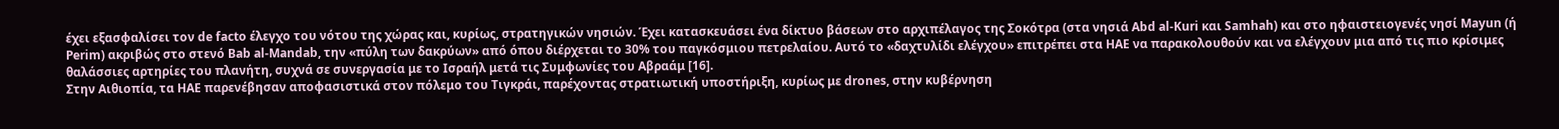έχει εξασφαλίσει τον de facto έλεγχο του νότου της χώρας και, κυρίως, στρατηγικών νησιών. Έχει κατασκευάσει ένα δίκτυο βάσεων στο αρχιπέλαγος της Σοκότρα (στα νησιά Abd al-Kuri και Samhah) και στο ηφαιστειογενές νησί Mayun (ή Perim) ακριβώς στο στενό Bab al-Mandab, την «πύλη των δακρύων» από όπου διέρχεται το 30% του παγκόσμιου πετρελαίου. Αυτό το «δαχτυλίδι ελέγχου» επιτρέπει στα ΗΑΕ να παρακολουθούν και να ελέγχουν μια από τις πιο κρίσιμες θαλάσσιες αρτηρίες του πλανήτη, συχνά σε συνεργασία με το Ισραήλ μετά τις Συμφωνίες του Αβραάμ [16].
Στην Αιθιοπία, τα ΗΑΕ παρενέβησαν αποφασιστικά στον πόλεμο του Τιγκράι, παρέχοντας στρατιωτική υποστήριξη, κυρίως με drones, στην κυβέρνηση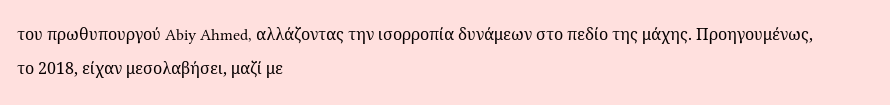του πρωθυπουργού Abiy Ahmed, αλλάζοντας την ισορροπία δυνάμεων στο πεδίο της μάχης. Προηγουμένως, το 2018, είχαν μεσολαβήσει, μαζί με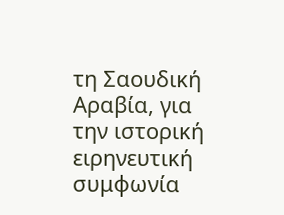τη Σαουδική Αραβία, για την ιστορική ειρηνευτική συμφωνία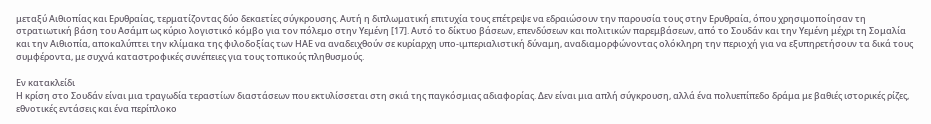μεταξύ Αιθιοπίας και Ερυθραίας, τερματίζοντας δύο δεκαετίες σύγκρουσης. Αυτή η διπλωματική επιτυχία τους επέτρεψε να εδραιώσουν την παρουσία τους στην Ερυθραία, όπου χρησιμοποίησαν τη στρατιωτική βάση του Ασάμπ ως κύριο λογιστικό κόμβο για τον πόλεμο στην Υεμένη [17]. Αυτό το δίκτυο βάσεων, επενδύσεων και πολιτικών παρεμβάσεων, από το Σουδάν και την Υεμένη μέχρι τη Σομαλία και την Αιθιοπία, αποκαλύπτει την κλίμακα της φιλοδοξίας των ΗΑΕ να αναδειχθούν σε κυρίαρχη υπο-ιμπεριαλιστική δύναμη, αναδιαμορφώνοντας ολόκληρη την περιοχή για να εξυπηρετήσουν τα δικά τους συμφέροντα, με συχνά καταστροφικές συνέπειες για τους τοπικούς πληθυσμούς.

Εν κατακλείδι
Η κρίση στο Σουδάν είναι μια τραγωδία τεραστίων διαστάσεων που εκτυλίσσεται στη σκιά της παγκόσμιας αδιαφορίας. Δεν είναι μια απλή σύγκρουση, αλλά ένα πολυεπίπεδο δράμα με βαθιές ιστορικές ρίζες, εθνοτικές εντάσεις και ένα περίπλοκο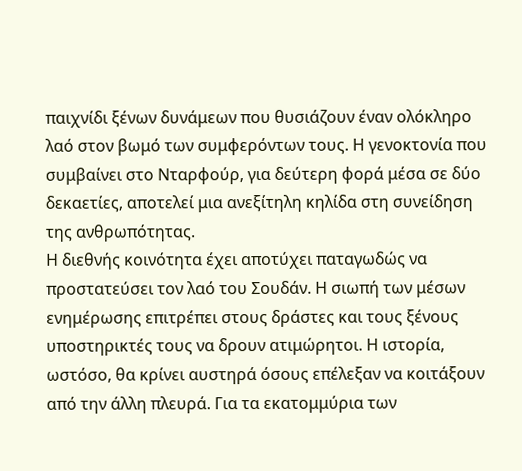παιχνίδι ξένων δυνάμεων που θυσιάζουν έναν ολόκληρο λαό στον βωμό των συμφερόντων τους. Η γενοκτονία που συμβαίνει στο Νταρφούρ, για δεύτερη φορά μέσα σε δύο δεκαετίες, αποτελεί μια ανεξίτηλη κηλίδα στη συνείδηση της ανθρωπότητας.
Η διεθνής κοινότητα έχει αποτύχει παταγωδώς να προστατεύσει τον λαό του Σουδάν. Η σιωπή των μέσων ενημέρωσης επιτρέπει στους δράστες και τους ξένους υποστηρικτές τους να δρουν ατιμώρητοι. Η ιστορία, ωστόσο, θα κρίνει αυστηρά όσους επέλεξαν να κοιτάξουν από την άλλη πλευρά. Για τα εκατομμύρια των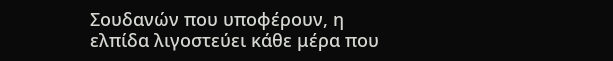Σουδανών που υποφέρουν, η ελπίδα λιγοστεύει κάθε μέρα που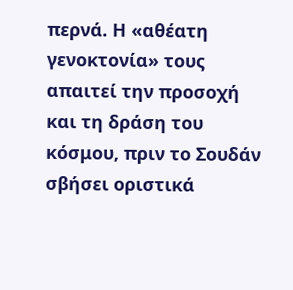περνά. Η «αθέατη γενοκτονία» τους απαιτεί την προσοχή και τη δράση του κόσμου, πριν το Σουδάν σβήσει οριστικά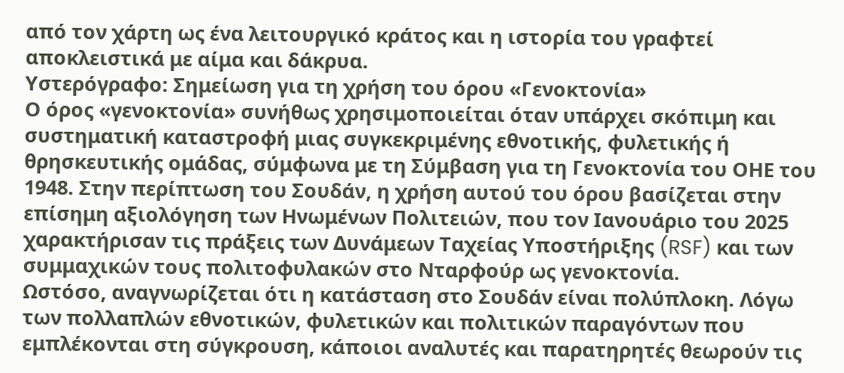από τον χάρτη ως ένα λειτουργικό κράτος και η ιστορία του γραφτεί αποκλειστικά με αίμα και δάκρυα.
Υστερόγραφο: Σημείωση για τη χρήση του όρου «Γενοκτονία»
Ο όρος «γενοκτονία» συνήθως χρησιμοποιείται όταν υπάρχει σκόπιμη και συστηματική καταστροφή μιας συγκεκριμένης εθνοτικής, φυλετικής ή θρησκευτικής ομάδας, σύμφωνα με τη Σύμβαση για τη Γενοκτονία του ΟΗΕ του 1948. Στην περίπτωση του Σουδάν, η χρήση αυτού του όρου βασίζεται στην επίσημη αξιολόγηση των Ηνωμένων Πολιτειών, που τον Ιανουάριο του 2025 χαρακτήρισαν τις πράξεις των Δυνάμεων Ταχείας Υποστήριξης (RSF) και των συμμαχικών τους πολιτοφυλακών στο Νταρφούρ ως γενοκτονία.
Ωστόσο, αναγνωρίζεται ότι η κατάσταση στο Σουδάν είναι πολύπλοκη. Λόγω των πολλαπλών εθνοτικών, φυλετικών και πολιτικών παραγόντων που εμπλέκονται στη σύγκρουση, κάποιοι αναλυτές και παρατηρητές θεωρούν τις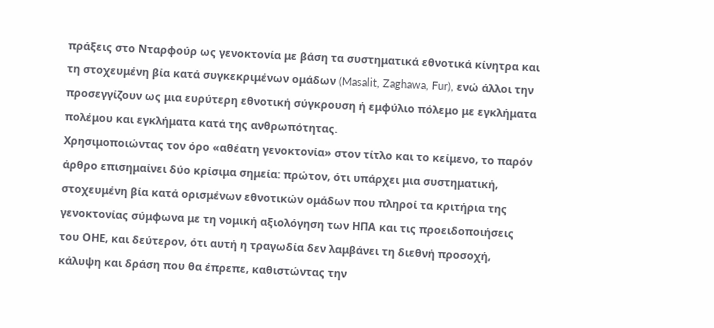πράξεις στο Νταρφούρ ως γενοκτονία με βάση τα συστηματικά εθνοτικά κίνητρα και τη στοχευμένη βία κατά συγκεκριμένων ομάδων (Masalit, Zaghawa, Fur), ενώ άλλοι την προσεγγίζουν ως μια ευρύτερη εθνοτική σύγκρουση ή εμφύλιο πόλεμο με εγκλήματα πολέμου και εγκλήματα κατά της ανθρωπότητας.
Χρησιμοποιώντας τον όρο «αθέατη γενοκτονία» στον τίτλο και το κείμενο, το παρόν άρθρο επισημαίνει δύο κρίσιμα σημεία: πρώτον, ότι υπάρχει μια συστηματική, στοχευμένη βία κατά ορισμένων εθνοτικών ομάδων που πληροί τα κριτήρια της γενοκτονίας σύμφωνα με τη νομική αξιολόγηση των ΗΠΑ και τις προειδοποιήσεις του ΟΗΕ, και δεύτερον, ότι αυτή η τραγωδία δεν λαμβάνει τη διεθνή προσοχή, κάλυψη και δράση που θα έπρεπε, καθιστώντας την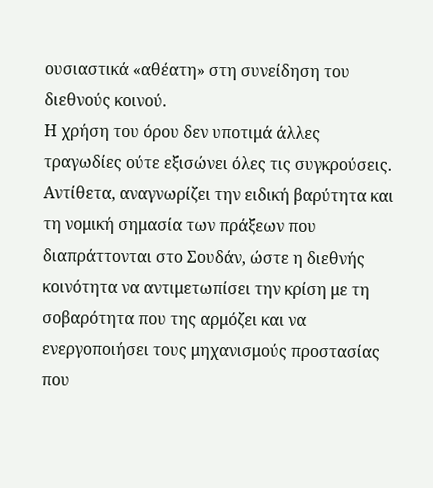ουσιαστικά «αθέατη» στη συνείδηση του διεθνούς κοινού.
Η χρήση του όρου δεν υποτιμά άλλες τραγωδίες ούτε εξισώνει όλες τις συγκρούσεις. Αντίθετα, αναγνωρίζει την ειδική βαρύτητα και τη νομική σημασία των πράξεων που διαπράττονται στο Σουδάν, ώστε η διεθνής κοινότητα να αντιμετωπίσει την κρίση με τη σοβαρότητα που της αρμόζει και να ενεργοποιήσει τους μηχανισμούς προστασίας που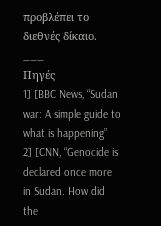προβλέπει το διεθνές δίκαιο.
___
Πηγές
1] [BBC News, “Sudan war: A simple guide to what is happening”
2] [CNN, “Genocide is declared once more in Sudan. How did the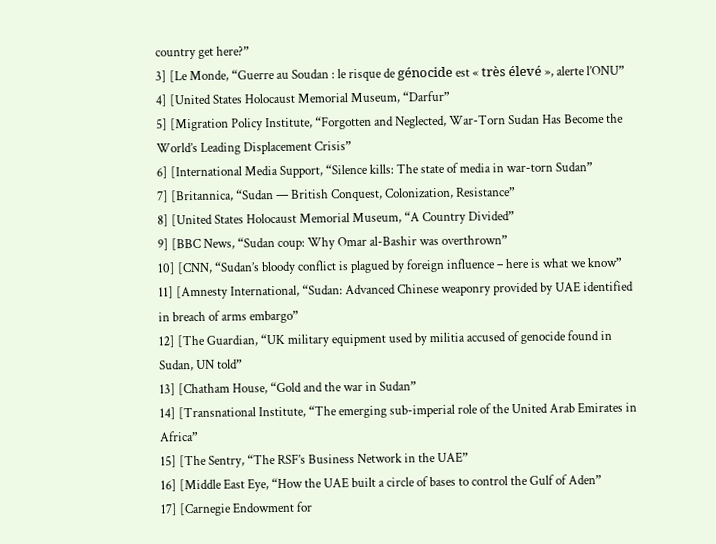country get here?”
3] [Le Monde, “Guerre au Soudan : le risque de génocide est « très élevé », alerte l’ONU”
4] [United States Holocaust Memorial Museum, “Darfur”
5] [Migration Policy Institute, “Forgotten and Neglected, War-Torn Sudan Has Become the World’s Leading Displacement Crisis”
6] [International Media Support, “Silence kills: The state of media in war-torn Sudan”
7] [Britannica, “Sudan — British Conquest, Colonization, Resistance”
8] [United States Holocaust Memorial Museum, “A Country Divided”
9] [BBC News, “Sudan coup: Why Omar al-Bashir was overthrown”
10] [CNN, “Sudan’s bloody conflict is plagued by foreign influence – here is what we know”
11] [Amnesty International, “Sudan: Advanced Chinese weaponry provided by UAE identified in breach of arms embargo”
12] [The Guardian, “UK military equipment used by militia accused of genocide found in Sudan, UN told”
13] [Chatham House, “Gold and the war in Sudan”
14] [Transnational Institute, “The emerging sub-imperial role of the United Arab Emirates in Africa”
15] [The Sentry, “The RSF’s Business Network in the UAE”
16] [Middle East Eye, “How the UAE built a circle of bases to control the Gulf of Aden”
17] [Carnegie Endowment for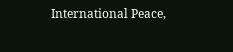International Peace,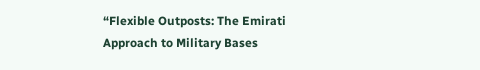“Flexible Outposts: The Emirati Approach to Military Bases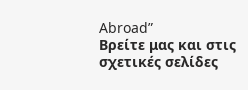Abroad”
Βρείτε μας και στις σχετικές σελίδες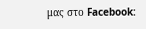μας στο Facebook: